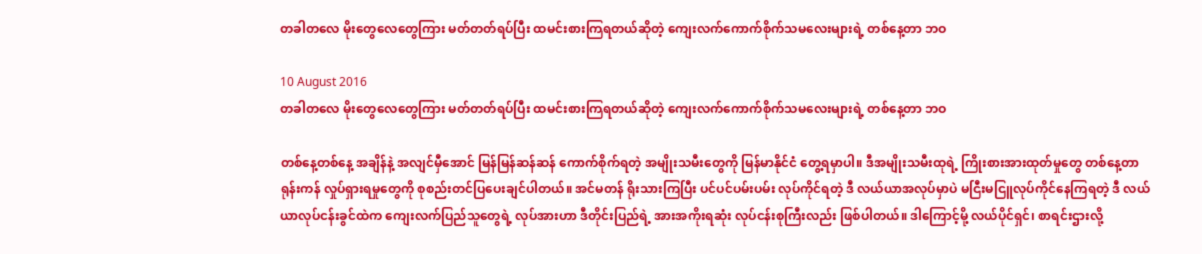တခါတလေ မိုးတွေလေတွေကြား မတ်တတ်ရပ်ပြီး ထမင်းစားကြရတယ်ဆိုတဲ့ ကျေးလက်ကောက်စိုက်သမလေးများရဲ့ တစ်နေ့တာ ဘဝ

10 August 2016
တခါတလေ မိုးတွေလေတွေကြား မတ်တတ်ရပ်ပြီး ထမင်းစားကြရတယ်ဆိုတဲ့ ကျေးလက်ကောက်စိုက်သမလေးများရဲ့ တစ်နေ့တာ ဘဝ

တစ်နေ့တစ်နေ့ အချိန်နဲ့ အလျင်မှီအောင် မြန်မြန်ဆန်ဆန် ကောက်စိုက်ရတဲ့ အမျိုးသမီးတွေကို မြန်မာနိုင်ငံ တွေ့ရမှာပါ။ ဒီအမျိုးသမီးထုရဲ့ ကြိုးစားအားထုတ်မှုတွေ တစ်နေ့တာ ရုန်းကန် လှုပ်ရှားရမှုတွေကို စုစည်းတင်ပြပေးချင်ပါတယ်။ အင်မတန် ရိုးသားကြပြီး ပင်ပင်ပမ်းပမ်း လုပ်ကိုင်ရတဲ့ ဒီ လယ်ယာအလုပ်မှာပဲ မငြီးမငြူလုပ်ကိုင်နေကြရတဲ့ ဒီ လယ်ယာလုပ်ငန်းခွင်ထဲက ကျေးလက်ပြည်သူတွေရဲ့ လုပ်အားဟာ ဒီတိုင်းပြည်ရဲ့ အားအကိုးရဆုံး လုပ်ငန်းစုကြီးလည်း ဖြစ်ပါတယ်။ ဒါကြောင့်မို့ လယ်ပိုင်ရှင်၊ စာရင်းဌားလို့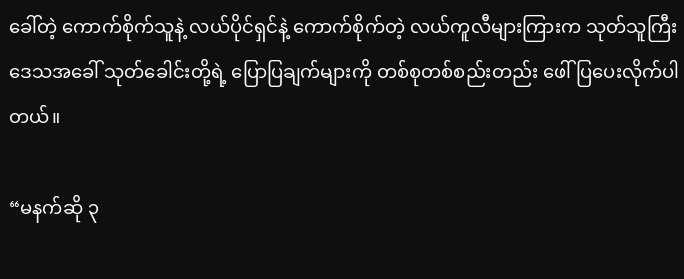ခေါ်တဲ့ ကောက်စိုက်သူနဲ့ လယ်ပိုင်ရှင်နဲ့ ကောက်စိုက်တဲ့ လယ်ကူလီများကြားက သုတ်သူကြီး ဒေသအခေါ် သုတ်ခေါင်းတို့ရဲ့ ပြောပြချက်များကို တစ်စုတစ်စည်းတည်း ဖေါ်ပြပေးလိုက်ပါတယ်။

“မနက်ဆို ၃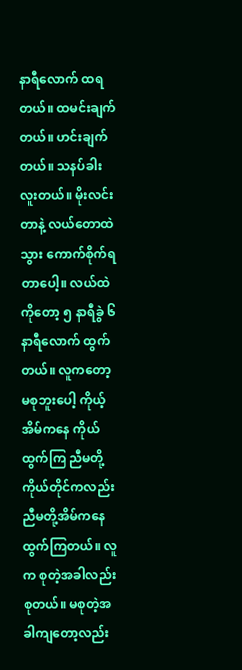နာရီလောက် ထရတယ်။ ထမင်းချက်တယ်။ ဟင်းချက်တယ်။ သနပ်ခါးလူးတယ်။ မိုးလင်းတာနဲ့ လယ်တောထဲသွား ကောက်စိုက်ရတာပေါ့။ လယ်ထဲကိုတော့ ၅ နာရီခွဲ ၆ နာရီလောက် ထွက်တယ်။ လူကတော့ မစုဘူးပေါ့ ကိုယ့်အိမ်ကနေ ကိုယ်ထွက်ကြ ညီမတို့ကိုယ်တိုင်ကလည်း ညီမတို့အိမ်ကနေ ထွက်ကြတယ်။ လူက စုတဲ့အခါလည်းစုတယ်။ မစုတဲ့အခါကျတော့လည်း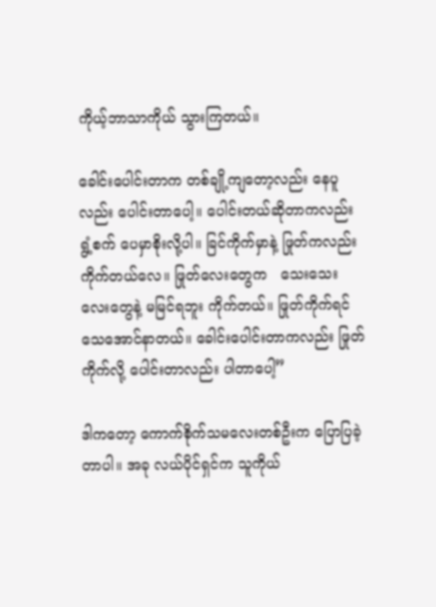ကိုယ့်ဘာသာကိုယ် သွားကြတယ်။

ခေါင်းပေါင်းတာက တစ်ချို့ကျတော့လည်း နေပူလည်း ပေါင်းတာပေါ့။ ပေါင်းတယ်ဆိုတာကလည်း ရွံ့စက် ပေမှာစိုးလို့ပါ။ ခြင်ကိုက်မှာနဲ့ ဖြုတ်ကလည်း ကိုက်တယ်လေ။ ဖြုတ်လေးတွေက   သေးသေးလေးတွေနဲ့ မမြင်ရဘူး ကိုက်တယ်။ ဖြုတ်ကိုက်ရင် သေအောင်နာတယ်။ ခေါင်းပေါင်းတာကလည်း ဖြုတ်ကိုက်လို့ ပေါင်းတာလည်း ပါတာပေါ့”

ဒါကတော့ ကောက်စိုက်သမလေးတစ်ဦးက ပြောပြခဲ့တာပါ။ အခု လယ်ပိုင်ရှင်က သူကိုယ်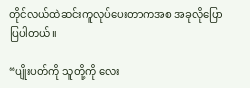တိုင်လယ်ထဲဆင်းကူလုပ်ပေးတာကအစ အခုလိုပြောပြပါတယ်။

“ပျိုးပတ်ကို သူတို့ကို လေး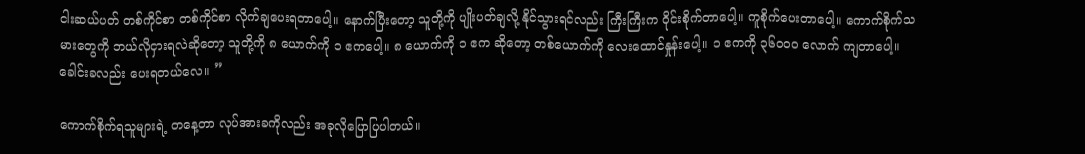ငါးဆယ်ပတ် တစ်ကိုင်စာ တစ်ကိုင်စာ လိုက်ချပေးရတာပေါ့။ နောက်ပြီးတော့ သူတို့ကို ပျိုးပတ်ချလို့ နိုင်သွားရင်လည်း ကြီးကြီးက ဝိုင်းစိုက်တာပေါ့။ ကူစိုက်ပေးတာပေါ့။ ကောက်စိုက်သမားတွေကို ဘယ်လိုငှားရလဲဆိုတော့ သူတို့ကို ၈ ယောက်ကို ၁ ဧကပေါ့။ ၈ ယောက်ကို ၁ ဧက ဆိုတော့ တစ်ယောက်ကို လေးထောင်နှုန်းပေါ့။ ၁ ဧကကို ၃၆၀၀၀ လောက် ကျတာပေါ့။ ခေါင်းခလည်း ပေးရတယ်လေ။ ”

ကောက်စိုက်ရသူများရဲ့ တနေ့တာ လုပ်အားခကိုလည်း အခုလိုပြောပြပါတယ်။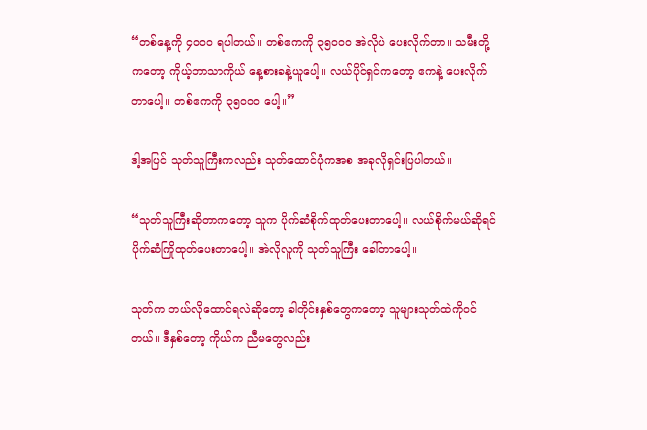“တစ်နေ့ကို ၄၀၀၀ ရပါတယ်။ တစ်ဧကကို ၃၅၀၀၀ အဲလိုပဲ ပေးလိုက်တာ။ သမီးတို့ကတော့ ကိုယ့်ဘာသာကိုယ် နေ့စားခနဲ့ယူပေါ့။ လယ်ပိုင်ရှင်ကတော့ ဧကနဲ့ ပေးလိုက်တာပေါ့။ တစ်ဧကကို ၃၅၀၀၀ ပေါ့။”

ဒါ့အပြင် သုတ်သူကြီးကလည်း သုတ်ထောင်ပုံကအစ အခုလိုရှင်းပြပါတယ်။

“သုတ်သူကြီးဆိုတာကတော့ သူက ပိုက်ဆံစိုက်ထုတ်ပေးတာပေါ့။ လယ်စိုက်မယ်ဆိုရင် ပိုက်ဆံကြိုထုတ်ပေးတာပေါ့။ အဲလိုလူကို သုတ်သူကြီး ခေါ်တာပေါ့။

သုတ်က ဘယ်လိုထောင်ရလဲဆိုတော့ ခါတိုင်းနှစ်တွေကတော့ သူများသုတ်ထဲကိုဝင်တယ်။ ဒီနှစ်တော့ ကိုယ်က ညီမတွေလည်း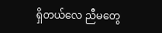ရှိတယ်လေ ညီမတွေ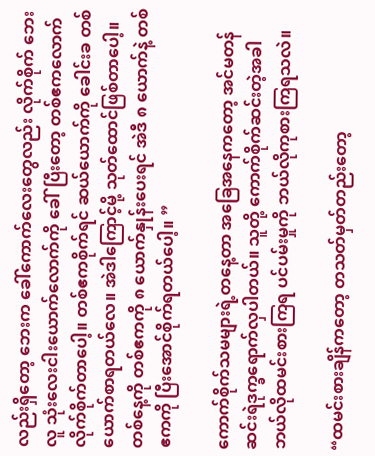လည်းရှိတော့ ဘေးက ခေါ်ကောက်လေးတွေလည်း လိုက်စိုက် ဘေးလူ သုံးလေးငါးယောက်လောက်ကို ခေါ်ပြီးတော့ တစ်ဧကလောက် လိုက်စိုက်တာပေါ့။ တစ်ဧကစိုက်ရင် ဆယ်ယောက်ကို ခေါင်းခ တစ်ယောက်စာရတယ်လေ။ အဲဒါကြောင့်မို့ သုတ်ထောင်ဖြစ်တာပေါ့။ တစ်နေ့ကို တစ်ဧကကို ၈ ယောက်နှုန်းပေးရင် အဲဒီ ၈ ယောက်နဲ့ တစ်ဧကကို ပြီးအောင်စိုက်ရတယ်ပေါ့။ ”

ကောက်စိုက်သမများရဲ့တနေ့တာ အခြေအနေကတော့ အင်မတန်ဆင်းရဲဒုက္ခရောက်လှပါတယ်။ သူတို့ ကောက်စိုက်ဆင်းတဲ့အခါ ဘယ်လိုထမင်းစားကြရ ပင်ပမ်းမှုကို ဘယ်လိုကုစားကြရသလဲ။

“ထမင်းစားချိန်ကတော့ တသတ်မှတ်တည်းတော့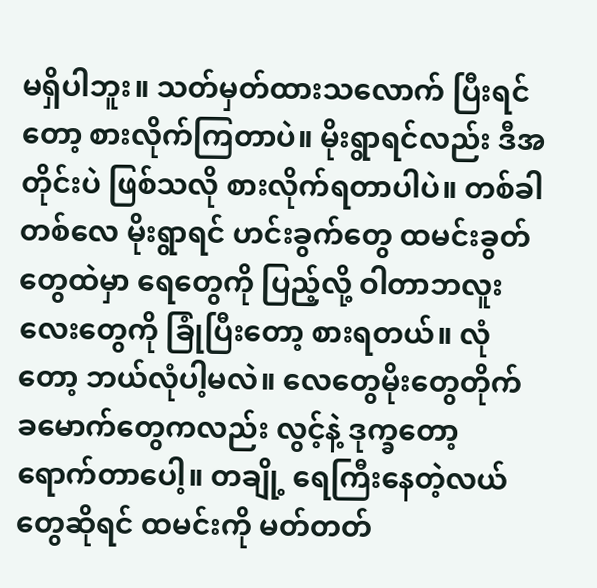မရှိပါဘူး။ သတ်မှတ်ထားသလောက် ပြီးရင်တော့ စားလိုက်ကြတာပဲ။ မိုးရွာရင်လည်း ဒီအတိုင်းပဲ ဖြစ်သလို စားလိုက်ရတာပါပဲ။ တစ်ခါတစ်လေ မိုးရွာရင် ဟင်းခွက်တွေ ထမင်းခွတ်တွေထဲမှာ ရေတွေကို ပြည့်လို့ ဝါတာဘလူးလေးတွေကို ခြုံပြီးတော့ စားရတယ်။ လုံတော့ ဘယ်လုံပါ့မလဲ။ လေတွေမိုးတွေတိုက် ခမောက်တွေကလည်း လွင့်နဲ့ ဒုက္ခတော့ ရောက်တာပေါ့။ တချို့ ရေကြီးနေတဲ့လယ်တွေဆိုရင် ထမင်းကို မတ်တတ်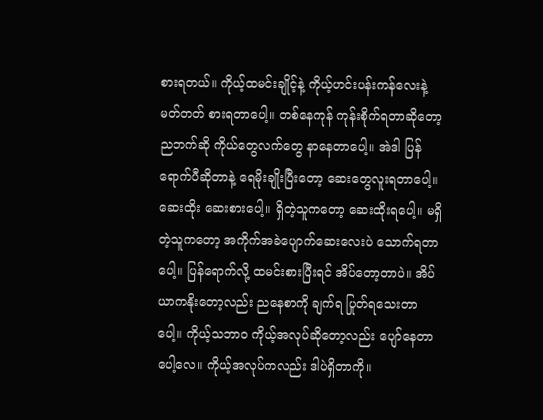စားရတယ်။ ကိုယ့်ထမင်းချိုင့်နဲ့ ကိုယ့်ဟင်းပန်းကန်လေးနဲ့ မတ်တတ် စားရတာပေါ့။ တစ်နေကုန် ကုန်းစိုက်ရတာဆိုတော့ ညဘက်ဆို ကိုယ်တွေလက်တွေ နာနေတာပေါ့။ အဲဒါ ပြန်ရောက်ပီဆိုတာနဲ့ ရေမိုးချိုးပြီးတော့ ဆေးတွေလူးရတာပေါ့။ ဆေးထိုး ဆေးစားပေါ့။ ရှိတဲ့သူကတော့ ဆေးထိုးရပေါ့။ မရှိတဲ့သူကတော့ အကိုက်အခဲပျောက်ဆေးလေးပဲ သောက်ရတာပေါ့။ ပြန်ရောက်လို့ ထမင်းစားပြီးရင် အိပ်တော့တာပဲ။ အိပ်ယာကနိုးတော့လည်း ညနေစာကို ချက်ရ ပြုတ်ရသေးတာပေါ့။ ကိုယ့်သဘာဝ ကိုယ့်အလုပ်ဆိုတော့လည်း ပျော်နေတာပေါ့လေ။ ကိုယ့်အလုပ်ကလည်း ဒါပဲရှိတာကို။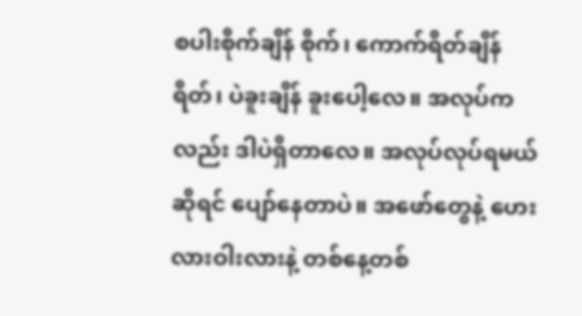စပါးစိုက်ချိန် စိုက်၊ ကောက်ရိတ်ချိန်ရိတ်၊ ပဲခူးချိန် ခူးပေါ့လေ။ အလုပ်ကလည်း ဒါပဲရှိတာလေ။ အလုပ်လုပ်ရမယ်ဆိုရင် ပျော်နေတာပဲ။ အဖော်တွေနဲ့ ဟေးလားဝါးလားနဲ့ တစ်နေ့တစ်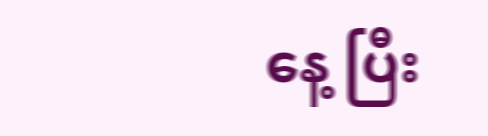နေ့ ပြီး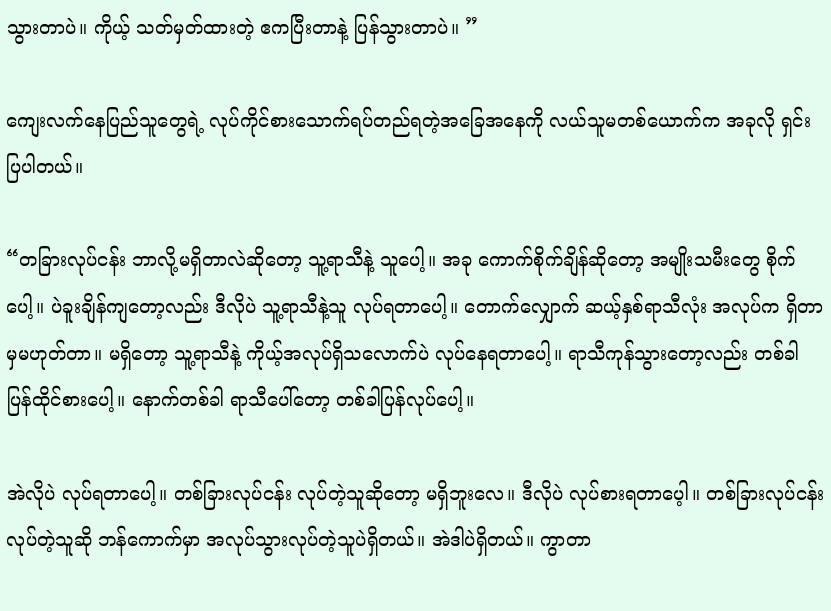သွားတာပဲ။ ကိုယ့် သတ်မှတ်ထားတဲ့ ဧကပြီးတာနဲ့ ပြန်သွားတာပဲ။ ”

ကျေးလက်နေပြည်သူတွေရဲ့ လုပ်ကိုင်စားသောက်ရပ်တည်ရတဲ့အခြေအနေကို လယ်သူမတစ်ယောက်က အခုလို ရှင်းပြပါတယ်။

“တခြားလုပ်ငန်း ဘာလို့မရှိတာလဲဆိုတော့ သူ့ရာသီနဲ့ သူပေါ့။ အခု ကောက်စိုက်ချိန်ဆိုတော့ အမျိုးသမီးတွေ စိုက်ပေါ့။ ပဲခူးချိန်ကျတော့လည်း ဒီလိုပဲ သူ့ရာသီနဲ့သူ လုပ်ရတာပေါ့။ တောက်လျှောက် ဆယ့်နှစ်ရာသီလုံး အလုပ်က ရှိတာမှမဟုတ်တာ။ မရှိတော့ သူ့ရာသီနဲ့ ကိုယ့်အလုပ်ရှိသလောက်ပဲ လုပ်နေရတာပေါ့။ ရာသီကုန်သွားတော့လည်း တစ်ခါ ပြန်ထိုင်စားပေါ့။ နောက်တစ်ခါ ရာသီပေါ်တော့ တစ်ခါပြန်လုပ်ပေါ့။

အဲလိုပဲ လုပ်ရတာပေါ့။ တစ်ခြားလုပ်ငန်း လုပ်တဲ့သူဆိုတော့ မရှိဘူးလေ။ ဒီလိုပဲ လုပ်စားရတာပေ့ါ။ တစ်ခြားလုပ်ငန်း လုပ်တဲ့သူဆို ဘန်ကောက်မှာ အလုပ်သွားလုပ်တဲ့သူပဲရှိတယ်။ အဲဒါပဲရှိတယ်။ ကွာတာ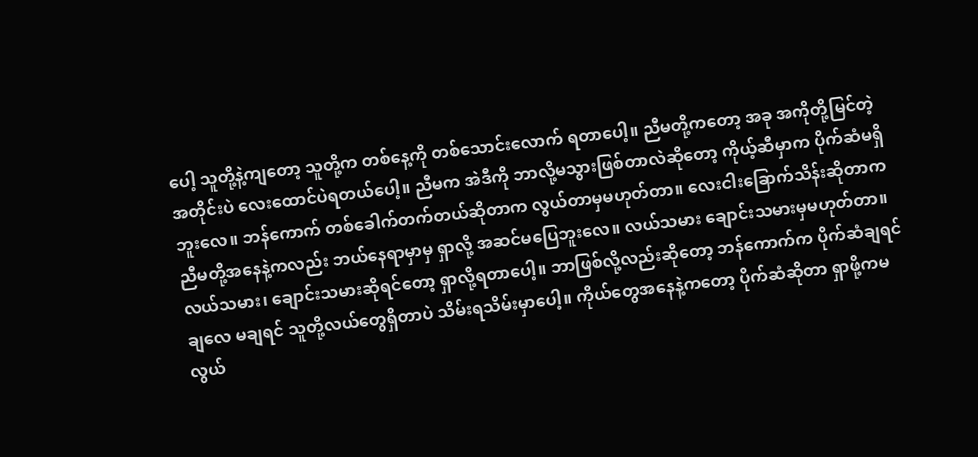ပေါ့ သူတို့နဲ့ကျတော့ သူတို့က တစ်နေ့ကို တစ်သောင်းလောက် ရတာပေါ့။ ညီမတို့ကတော့ အခု အကိုတို့မြင်တဲ့အတိုင်းပဲ လေးထောင်ပဲရတယ်ပေါ့။ ညီမက အဲဒီကို ဘာလို့မသွားဖြစ်တာလဲဆိုတော့ ကိုယ့်ဆီမှာက ပိုက်ဆံမရှိဘူးလေ။ ဘန်ကောက် တစ်ခေါက်တက်တယ်ဆိုတာက လွယ်တာမှမဟုတ်တာ။ လေးငါးခြောက်သိန်းဆိုတာက ညီမတို့အနေနဲ့ကလည်း ဘယ်နေရာမှာမှ ရှာလို့ အဆင်မပြေဘူးလေ။ လယ်သမား ချောင်းသမားမှမဟုတ်တာ။ လယ်သမား၊ ချောင်းသမားဆိုရင်တော့ ရှာလို့ရတာပေါ့။ ဘာဖြစ်လို့လည်းဆိုတော့ ဘန်ကောက်က ပိုက်ဆံချရင်ချလေ မချရင် သူတို့လယ်တွေရှိတာပဲ သိမ်းရသိမ်းမှာပေါ့။ ကိုယ်တွေအနေနဲ့ကတော့ ပိုက်ဆံဆိုတာ ရှာဖို့ကမလွယ်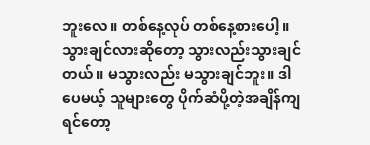ဘူးလေ။ တစ်နေ့လုပ် တစ်နေ့စားပေါ့။ သွားချင်လားဆိုတော့ သွားလည်းသွားချင်တယ်။ မသွားလည်း မသွားချင်ဘူး။ ဒါပေမယ့် သူများတွေ ပိုက်ဆံပို့တဲ့အချိန်ကျရင်တော့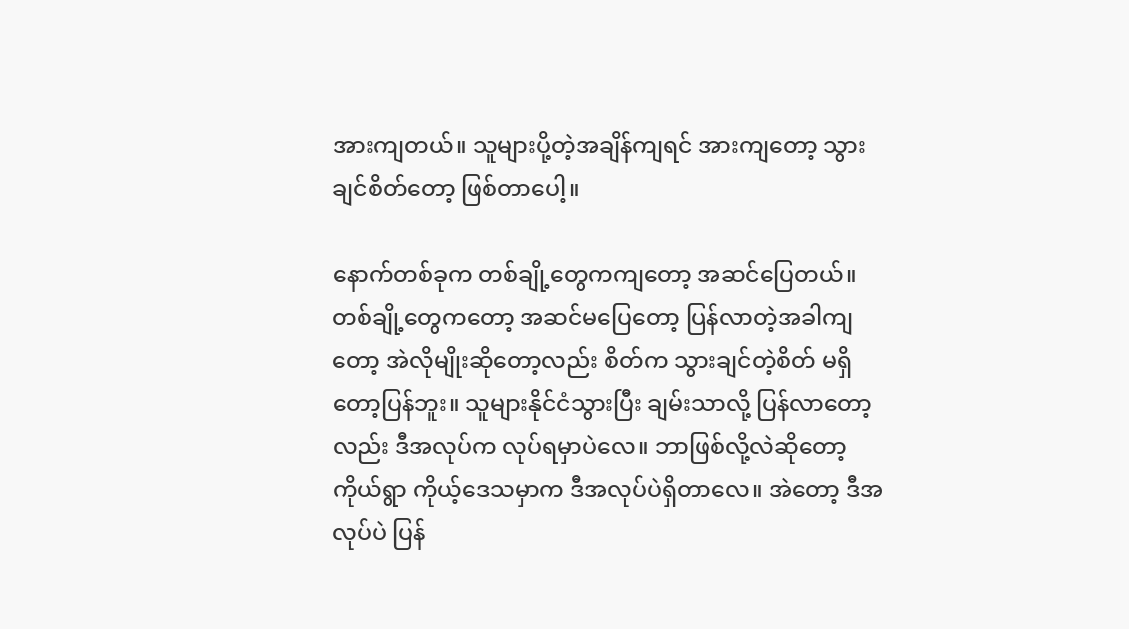အားကျတယ်။ သူများပို့တဲ့အချိန်ကျရင် အားကျတော့ သွားချင်စိတ်တော့ ဖြစ်တာပေါ့။

နောက်တစ်ခုက တစ်ချို့တွေကကျတော့ အဆင်ပြေတယ်။ တစ်ချို့တွေကတော့ အဆင်မပြေတော့ ပြန်လာတဲ့အခါကျတော့ အဲလိုမျိုးဆိုတော့လည်း စိတ်က သွားချင်တဲ့စိတ် မရှိတော့ပြန်ဘူး။ သူများနိုင်ငံသွားပြီး ချမ်းသာလို့ ပြန်လာတော့လည်း ဒီအလုပ်က လုပ်ရမှာပဲလေ။ ဘာဖြစ်လို့လဲဆိုတော့ ကိုယ်ရွာ ကိုယ့်ဒေသမှာက ဒီအလုပ်ပဲရှိတာလေ။ အဲတော့ ဒီအလုပ်ပဲ ပြန်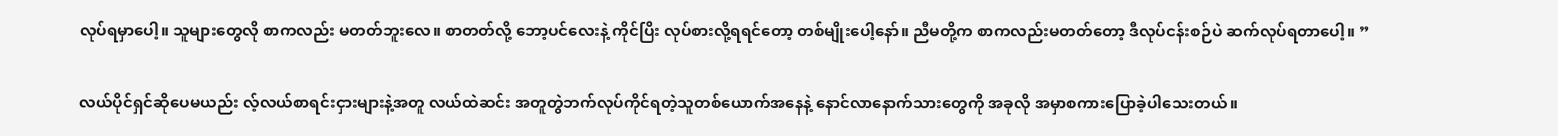လုပ်ရမှာပေါ့။ သူများတွေလို စာကလည်း မတတ်ဘူးလေ။ စာတတ်လို့ ဘော့ပင်လေးနဲ့ ကိုင်ပြိး လုပ်စားလို့ရရင်တော့ တစ်မျိုးပေါ့နော်။ ညီမတို့က စာကလည်းမတတ်တော့ ဒီလုပ်ငန်းစဉ်ပဲ ဆက်လုပ်ရတာပေါ့။ ”

လယ်ပိုင်ရှင်ဆိုပေမယည်း လ့်လယ်စာရင်းငှားများနဲ့အတူ လယ်ထဲဆင်း အတူတွဲဘက်လုပ်ကိုင်ရတဲ့သူတစ်ယောက်အနေနဲ့ နောင်လာနောက်သားတွေကို အခုလို အမှာစကားပြောခဲ့ပါသေးတယ်။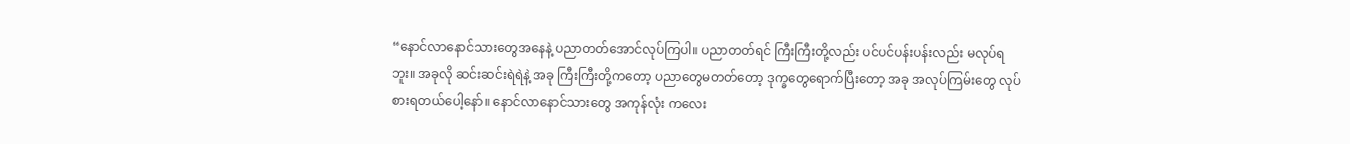“နောင်လာနောင်သားတွေအနေနဲ့ ပညာတတ်အောင်လုပ်ကြပါ။ ပညာတတ်ရင် ကြီးကြီးတို့လည်း ပင်ပင်ပန်းပန်းလည်း မလုပ်ရဘူး။ အခုလို ဆင်းဆင်းရဲရဲနဲ့ အခု ကြီးကြီးတို့ကတော့ ပညာတွေမတတ်တော့ ဒုက္ခတွေရောက်ပြီးတော့ အခု အလုပ်ကြမ်းတွေ လုပ်စားရတယ်ပေါ့နော်။ နောင်လာနောင်သားတွေ အကုန်လုံး ကလေး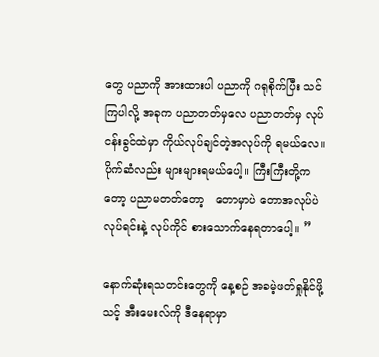တွေ ပညာကို အားထားပါ ပညာကို ဂရုစိုက်ပြီး သင်ကြပါလို့ အခုက ပညာတတ်မှလေ ပညာတတ်မှ လုပ်ငန်းခွင်ထဲမှာ ကိုယ်လုပ်ချင်တဲ့အလုပ်ကို ရမယ်လေ။ ပိုက်ဆံလည်း များများရမယ်ပေါ့။ ကြီးကြီးတို့ကတော့ ပညာမတတ်တော့   တောမှာပဲ တောအလုပ်ပဲ လုပ်ရင်းနဲ့ လုပ်ကိုင် စားသောက်နေရတာပေါ့။ ”

နောက်ဆုံးရသတင်းတွေကို နေ့စဉ် အခမဲ့ဖတ်ရှုနိုင်ဖို့ သင့် အီးမေးလ်ကို ဒီနေရာမှာ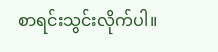စာရင်းသွင်းလိုက်ပါ။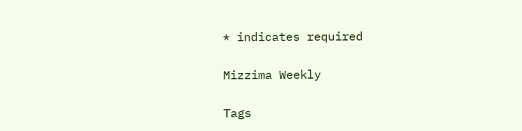* indicates required

Mizzima Weekly

Tags